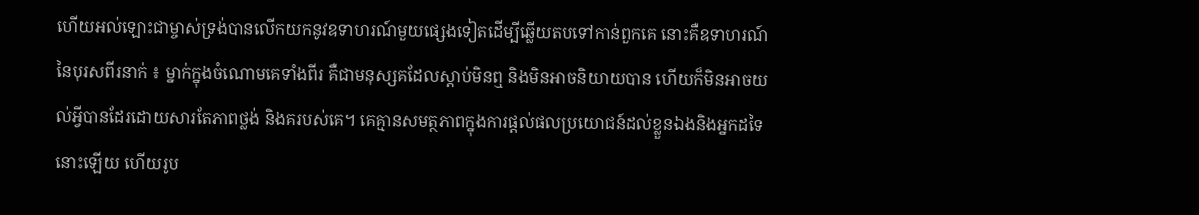ហើយអល់ឡោះជាម្ចាស់ទ្រង់បានលើកយកនូវឧទាហរណ៍មួយផ្សេងទៀតដើម្បីឆ្លើយតបទៅកាន់ពួកគេ នោះគឺឧទាហរណ៍នៃបុរសពីរនាក់ ៖ ម្នាក់ក្នុងចំណោមគេទាំងពីរ គឺជាមនុស្សគដែលស្តាប់មិនឮ និងមិនអាចនិយាយបាន ហើយក៏មិនអាចយល់អ្វីបានដែរដោយសារតែភាពថ្លង់ និងគរបស់គេ។ គេគ្មានសមត្ថភាពក្នុងការផ្តល់ផលប្រយោជន៍ដល់ខ្លួនឯងនិងអ្នកដទៃនោះឡើយ ហើយរូប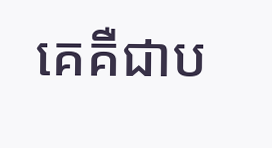គេគឺជាប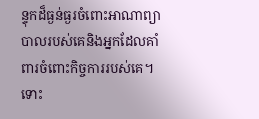ន្ទុកដ៏ធ្ងន់ធ្ងរចំពោះអាណាព្យាបាលរបស់គេនិងអ្នកដែលគាំពារចំពោះកិច្ចការរបស់គេ។ ទោះ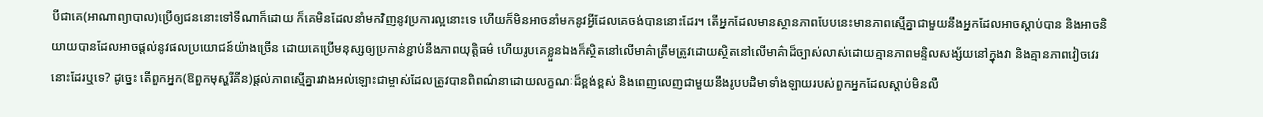បីជាគេ(អាណាព្យាបាល)ប្រើឲ្យជននោះទៅទីណាក៏ដោយ ក៏គេមិនដែលនាំមកវិញនូវប្រការល្អនោះទេ ហើយក៏មិនអាចនាំមកនូវអ្វីដែលគេចង់បាននោះដែរ។ តើអ្នកដែលមានស្ថានភាពបែបនេះមានភាពស្មើគ្នាជាមួយនឹងអ្នកដែលអាចស្តាប់បាន និងអាចនិយាយបានដែលអាចផ្តល់នូវផលប្រយោជន៍យ៉ាងច្រើន ដោយគេប្រើមនុស្សឲ្យប្រកាន់ខ្ជាប់នឹងភាពយុត្តិធម៌ ហើយរូបគេខ្លួនឯងក៏ស្ថិតនៅលើមាគ៌ាត្រឹមត្រូវដោយស្ថិតនៅលើមាគ៌ាដ៏ច្បាស់លាស់ដោយគ្មានភាពមន្ទិលសង្ស័យនៅក្នុងវា និងគ្មានភាពវៀចវេរនោះដែរឬទេ? ដូច្នេះ តើពួកអ្នក(ឱពួកមុស្ហរីគីន)ផ្តល់ភាពស្មើគ្នារវាងអល់ឡោះជាម្ចាស់ដែលត្រូវបានពិពណ៌នាដោយលក្ខណៈដ៏ខ្ពង់ខ្ពស់ និងពេញលេញជាមួយនឹងរូបបដិមាទាំងឡាយរបស់ពួកអ្នកដែលស្តាប់មិនលឺ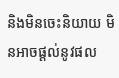និងមិនចេះនិយាយ មិនអាចផ្តល់នូវផល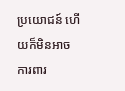ប្រយោជន៍ ហើយក៏មិនអាចការពារ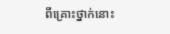ពីគ្រោះថ្នាក់នោះ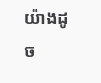យ៉ាងដូច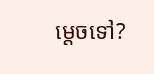ម្តេចទៅ?